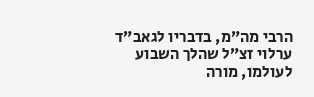הרבי מה”מ, בדבריו לגאב”ד ערלוי זצ”ל שהלך השבוע לעולמו, מורה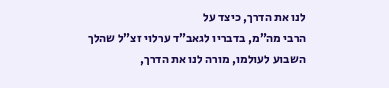לנו את הדרך, כיצד על
הרבי מה”מ, בדבריו לגאב”ד ערלוי זצ”ל שהלך השבוע לעולמו, מורה לנו את הדרך,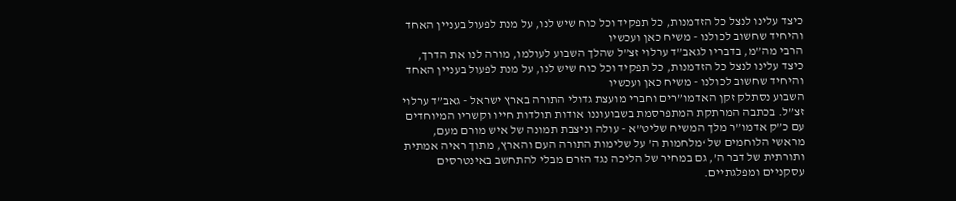כיצד עלינו לנצל כל הזדמנות, כל תפקיד וכל כוח שיש לנו, על מנת לפעול בעניין האחד והיחיד שחשוב לכולנו - משיח כאן ועכשיו
הרבי מה”מ, בדבריו לגאב”ד ערלוי זצ”ל שהלך השבוע לעולמו, מורה לנו את הדרך, כיצד עלינו לנצל כל הזדמנות, כל תפקיד וכל כוח שיש לנו, על מנת לפעול בעניין האחד והיחיד שחשוב לכולנו - משיח כאן ועכשיו
השבוע נסתלק זקן האדמו”רים וחברי מועצת גדולי התורה בארץ ישראל - גאב”ד ערלוי זצ”ל. בכתבה המרתקת המתפרסמת בשבועוננו אודות תולדות חייו וקשריו המיוחדים עם כ”ק אדמו”ר מלך המשיח שליט”א - עולה וניצבת תמונה של איש מורם מעם, מראשי הלוחמים של ‘מלחמות ה’ על שלימות התורה העם והארץ, מתוך ראיה אמתית ותורתית של דבר ה’, גם במחיר של הליכה נגד הזרם מבלי להתחשב באינטרסים עסקניים ומפלגתיים.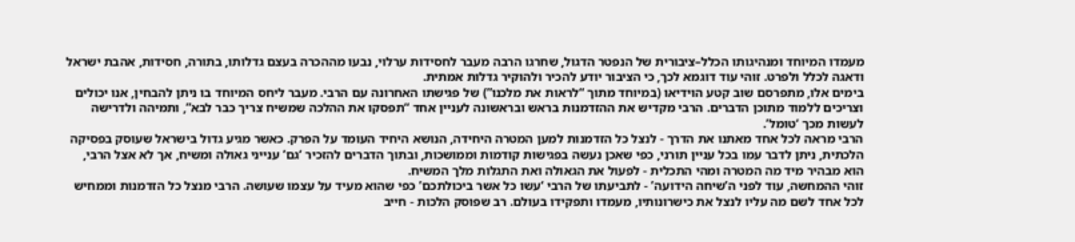מעמדו המיוחד ומנהיגותו הכלל–ציבורית של הנפטר הדגול, שחרגו הרבה מעבר לחסידות ערלוי, נבעו מההכרה בעצם גדלותו, בתורה, חסידות, אהבת ישראל ודאגה לכלל ולפרט. זוהי עוד דוגמא לכך, כי הציבור יודע להכיר ולהוקיר גדלות אמתית.
בימים אלו, מתפרסם שוב קטע הוידיאו (במיוחד מתוך “לראות את מלכנו”) של פגישתו האחרונה עם הרבי. מעבר ליחס המיוחד בו ניתן להבחין, אנו יכולים וצריכים ללמוד מתוכן הדברים. הרבי מקדיש את ההזדמנות בראש ובראשונה לעניין אחד “תפסקו את ההלכה שמשיח צריך כבר לבא”, ותמיהה ולדרישה לעשות מכך ‘טומל’.
הרבי מראה לכל אחד מאתנו את הדרך - לנצל כל הזדמנות למען המטרה היחידה, הנושא היחיד העומד על הפרק. כאשר מגיע גדול בישראל שעוסק בפסיקה הלכתית, ניתן לדבר עמו בכל עניין תורני, כפי שאכן נעשה בפגישות קודמות וממושכות, ובתוך הדברים להזכיר ‘גם’ ענייני גאולה ומשיח, אך לא אצל הרבי, הוא מבהיר מיד מה המטרה ומהי התכלית - לפעול את הגאולה ואת התגלות מלך המשיח.
זוהי ההמחשה, עוד לפני ה’שיחה הידועה’ - לתביעתו של הרבי ‘עשו כל אשר ביכולתכם’ כפי שהוא מעיד על עצמו שעושה. הרבי מנצל כל הזדמנות וממחיש לכל אחד לשם מה עליו לנצל את כישרונותיו, מעמדו ותפקידו בעולם. רב שפוסק הלכות - חייב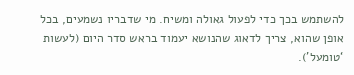להשתמש בכך כדי לפעול גאולה ומשיח. מי שדבריו נשמעים, בכל אופן שהוא, צריך לדאוג שהנושא יעמוד בראש סדר היום (לעשות ‘טומעל’).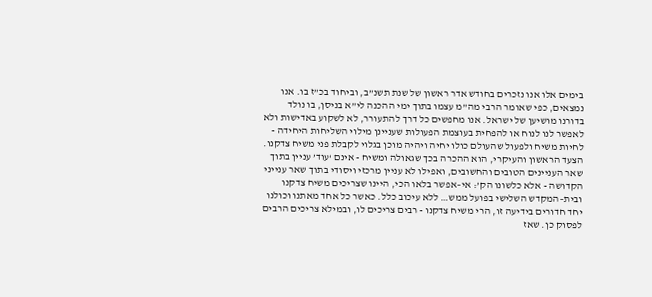בימים אלו אנו נזכרים בחודש אדר ראשון של שנת תשנ”ב, וביחוד בכ”ז בו. אנו נמצאים, כפי שאומר הרבי מה”מ עצמו בתוך ימי ההכנה לי”א בניסן, בו נולד בדורנו מושיען של ישראל. אנו מחפשים כל דרך להתעורר, לא לשקוע באדישות ולא לאפשר לנו לנוח או להפחית בעוצמת הפעולות שעניינן מילוי השליחות היחידה - לחיות משיח ולפעול שהעולם כולו יחיה ויהיה מוכן בגלוי לקבלת פני משיח צדקנו.
הצעד הראשון והעיקרי, הוא ההכרה בכך שגאולה ומשיח - אינם ‘עוד’ עניין בתוך שאר העניינים הטובים והחשובים, ואפילו לא עניין מרכזי ויסודי בתוך שאר ענייני הקדושה - אלא כלשונו הק’: אי–אפשר בלאו הכי, היינו שצריכים משיח צדקנו ובית–המקדש השלישי בפועל ממש… ללא עיכוב כלל. כאשר כל אחד מאתנו וכולנו יחד חדורים בידיעה זו, הרי משיח צדקנו - רבים צריכים לו, ובמילא צריכים הרבים לפסוק כן. שאז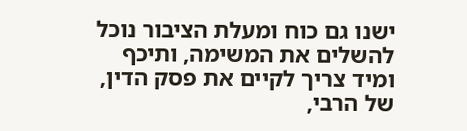ישנו גם כוח ומעלת הציבור נוכל להשלים את המשימה, ותיכף ומיד צריך לקיים את פסק הדין, של הרבי,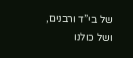של בי”ד ורבנים, ושל כולנו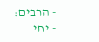- הרבים:
- יחי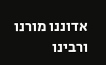אדוננו מורנו ורבינו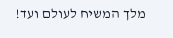מלך המשיח לעולם ועד!